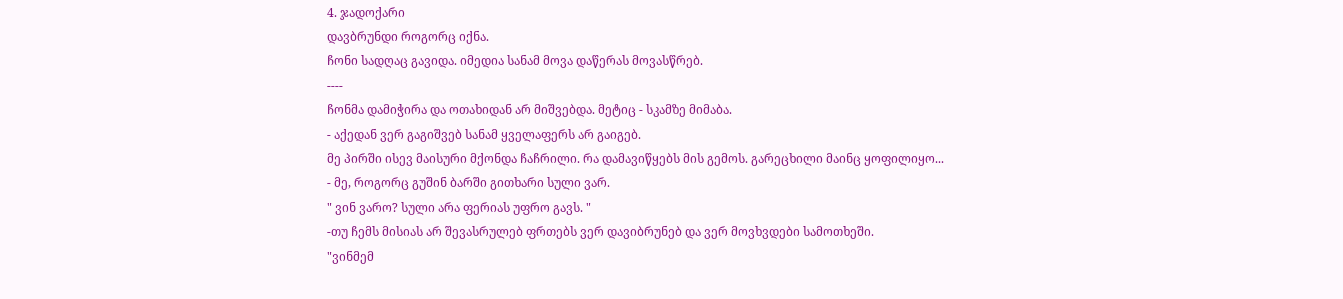4. ჯადოქარი
დავბრუნდი როგორც იქნა.
ჩონი სადღაც გავიდა. იმედია სანამ მოვა დაწერას მოვასწრებ.
----
ჩონმა დამიჭირა და ოთახიდან არ მიშვებდა. მეტიც - სკამზე მიმაბა.
- აქედან ვერ გაგიშვებ სანამ ყველაფერს არ გაიგებ.
მე პირში ისევ მაისური მქონდა ჩაჩრილი. რა დამავიწყებს მის გემოს. გარეცხილი მაინც ყოფილიყო...
- მე, როგორც გუშინ ბარში გითხარი სული ვარ.
" ვინ ვარო? სული არა ფერიას უფრო გავს. "
-თუ ჩემს მისიას არ შევასრულებ ფრთებს ვერ დავიბრუნებ და ვერ მოვხვდები სამოთხეში.
"ვინმემ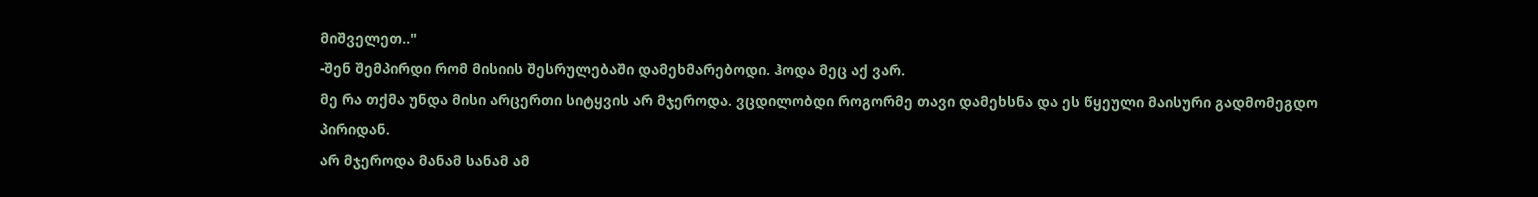მიშველეთ.."
-შენ შემპირდი რომ მისიის შესრულებაში დამეხმარებოდი. ჰოდა მეც აქ ვარ.
მე რა თქმა უნდა მისი არცერთი სიტყვის არ მჯეროდა. ვცდილობდი როგორმე თავი დამეხსნა და ეს წყეული მაისური გადმომეგდო პირიდან.
არ მჯეროდა მანამ სანამ ამ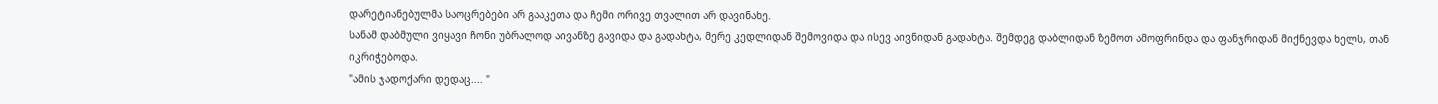დარეტიანებულმა საოცრებები არ გააკეთა და ჩემი ორივე თვალით არ დავინახე.
სანამ დაბმული ვიყავი ჩონი უბრალოდ აივანზე გავიდა და გადახტა, მერე კედლიდან შემოვიდა და ისევ აივნიდან გადახტა. შემდეგ დაბლიდან ზემოთ ამოფრინდა და ფანჯრიდან მიქნევდა ხელს, თან იკრიჭებოდა.
"ამის ჯადოქარი დედაც.... "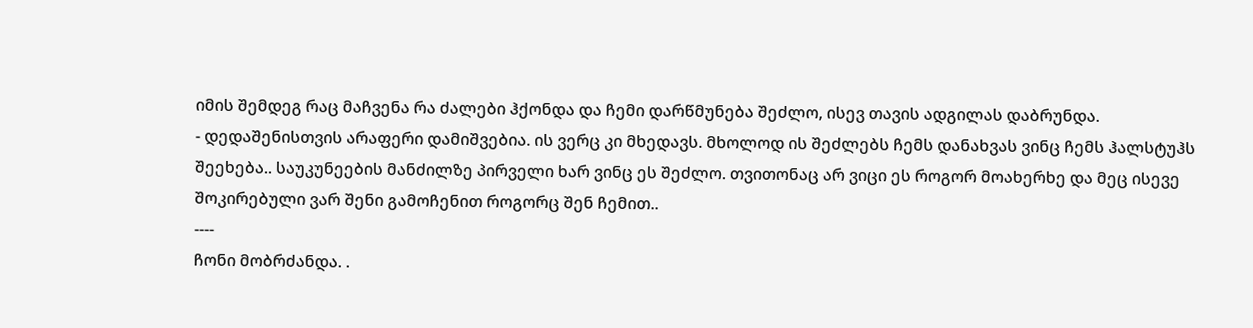იმის შემდეგ რაც მაჩვენა რა ძალები ჰქონდა და ჩემი დარწმუნება შეძლო, ისევ თავის ადგილას დაბრუნდა.
- დედაშენისთვის არაფერი დამიშვებია. ის ვერც კი მხედავს. მხოლოდ ის შეძლებს ჩემს დანახვას ვინც ჩემს ჰალსტუჰს შეეხება.. საუკუნეების მანძილზე პირველი ხარ ვინც ეს შეძლო. თვითონაც არ ვიცი ეს როგორ მოახერხე და მეც ისევე შოკირებული ვარ შენი გამოჩენით როგორც შენ ჩემით..
----
ჩონი მობრძანდა. .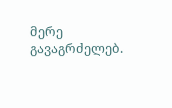მერე გავაგრძელებ.